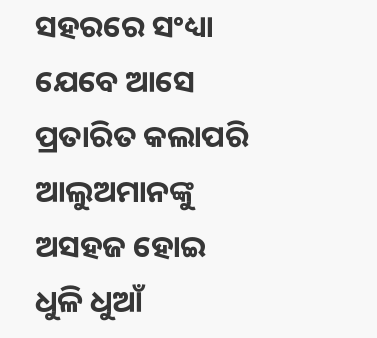ସହରରେ ସଂଧ୍ୟା
ଯେବେ ଆସେ
ପ୍ରତାରିତ କଲାପରି
ଆଲୁଅମାନଙ୍କୁ
ଅସହଜ ହୋଇ
ଧୁଳି ଧୁଆଁ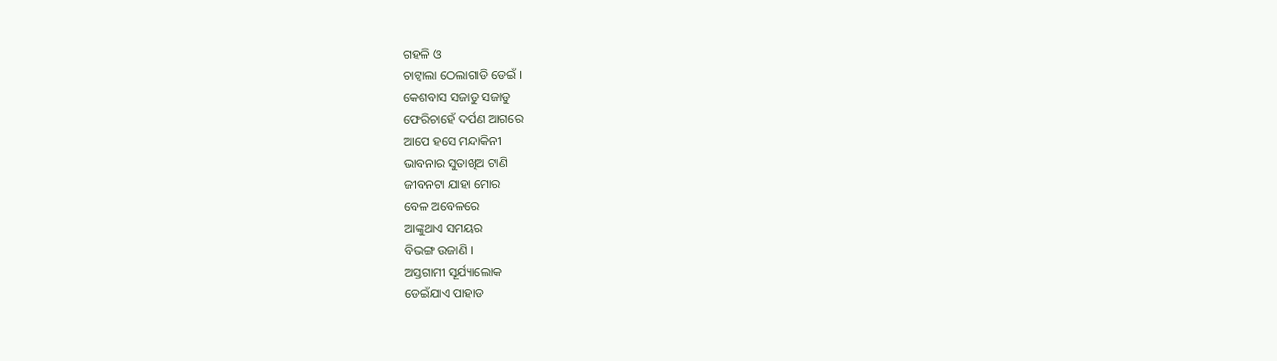ଗହଳି ଓ
ଚାଟ୍ବାଲା ଠେଲାଗାଡି ଡେଇଁ ।
କେଶବାସ ସଜାଡୁ ସଜାଡୁ
ଫେରିଚାହେଁ ଦର୍ପଣ ଆଗରେ
ଆପେ ହସେ ମନ୍ଦାକିନୀ
ଭାବନାର ସୁତାଖିଅ ଟାଣି
ଜୀବନଟା ଯାହା ମୋର
ବେଳ ଅବେଳରେ
ଆଙ୍କୁଥାଏ ସମୟର
ବିଭଙ୍ଗ ଉଜାଣି ।
ଅସ୍ତଗାମୀ ସୂର୍ଯ୍ୟାଲୋକ
ଡେଇଁଯାଏ ପାହାଡ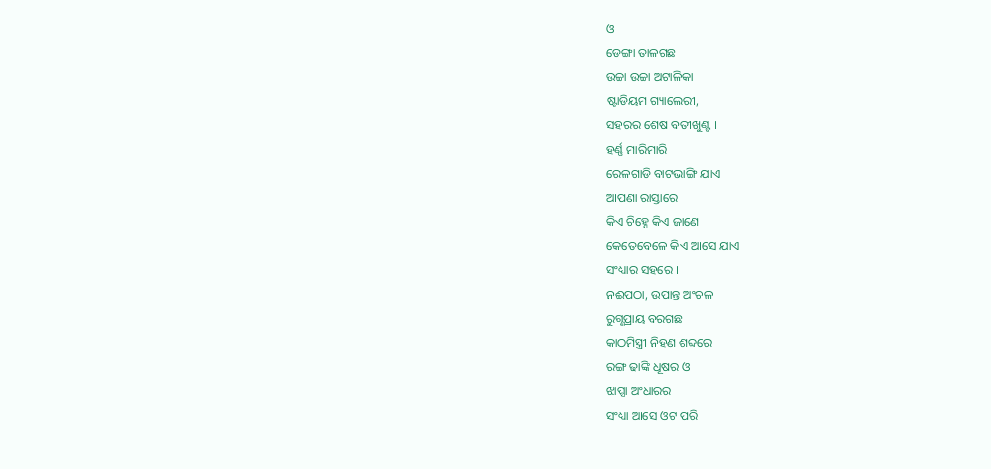ଓ
ଡେଙ୍ଗା ତାଳଗଛ
ଉଚ୍ଚା ଉଚ୍ଚା ଅଟାଳିକା
ଷ୍ଟାଡିୟମ ଗ୍ୟାଲେରୀ,
ସହରର ଶେଷ ବତୀଖୁଣ୍ଟ ।
ହର୍ଣ୍ଣ ମାରିମାରି
ରେଳଗାଡି ବାଟଭାଙ୍ଗି ଯାଏ
ଆପଣା ରାସ୍ତାରେ
କିଏ ଚିହ୍ନେ କିଏ ଜାଣେ
କେତେବେଳେ କିଏ ଆସେ ଯାଏ
ସଂଧ୍ୟାର ସହରେ ।
ନଈପଠା, ଉପାନ୍ତ ଅଂଚଳ
ରୁଗ୍ଣପ୍ରାୟ ବରଗଛ
କାଠମିସ୍ତ୍ରୀ ନିହଣ ଶବ୍ଦରେ
ରଙ୍ଗ ଢାଙ୍କି ଧୂଷର ଓ
ଝାପ୍ସା ଅଂଧାରର
ସଂଧ୍ୟା ଆସେ ଓଟ ପରି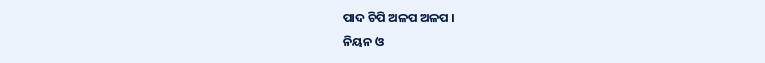ପାଦ ଚିପି ଅଳପ ଅଳପ ।
ନିୟନ ଓ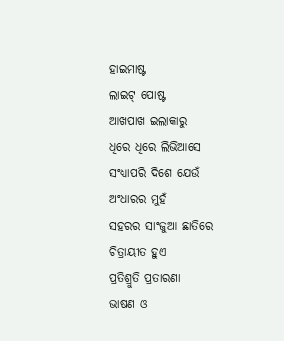ହାଇମାଷ୍ଟ
ଲାଇଟ୍ ପୋଷ୍ଟ
ଆଖପାଖ ଇଲାକାରୁ
ଧିରେ ଧିରେ ଲିଭିଆସେ
ସଂଧ୍ୟାପରି ଦିଶେ ଯେଉଁ
ଅଂଧାରର ମୁହଁ
ସହରର ସାଂଜୁଆ ଛାତିରେ
ଚିତ୍ରାୟୀତ ହୁଏ
ପ୍ରତିଶ୍ରୁତି ପ୍ରତାରଣା
ଭାଷଣ ଓ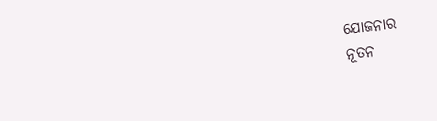ଯୋଜନାର
ନୂତନ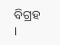ବିଗ୍ରହ ।